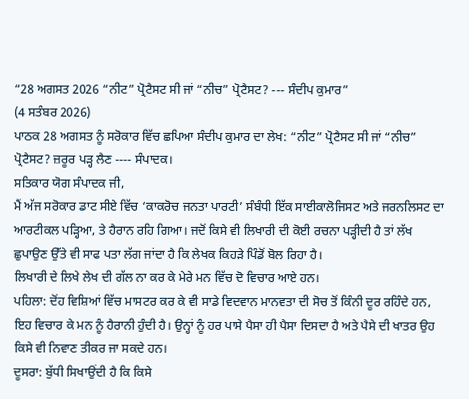“28 ਅਗਸਤ 2026 “ਨੀਟ” ਪ੍ਰੋਟੈਸਟ ਸੀ ਜਾਂ “ਨੀਚ” ਪ੍ਰੋਟੈਸਟ? --- ਸੰਦੀਪ ਕੁਮਾਰ”
(4 ਸਤੰਬਰ 2026)
ਪਾਠਕ 28 ਅਗਸਤ ਨੂੰ ਸਰੋਕਾਰ ਵਿੱਚ ਛਪਿਆ ਸੰਦੀਪ ਕੁਮਾਰ ਦਾ ਲੇਖ: “ਨੀਟ” ਪ੍ਰੋਟੈਸਟ ਸੀ ਜਾਂ “ਨੀਚ” ਪ੍ਰੋਟੈਸਟ? ਜ਼ਰੂਰ ਪੜ੍ਹ ਲੈਣ ---- ਸੰਪਾਦਕ।
ਸਤਿਕਾਰ ਯੋਗ ਸੰਪਾਦਕ ਜੀ,
ਮੈਂ ਅੱਜ ਸਰੋਕਾਰ ਡਾਟ ਸੀਏ ਵਿੱਚ ‘ਕਾਕਰੋਚ ਜਨਤਾ ਪਾਰਟੀ’ ਸੰਬੰਧੀ ਇੱਕ ਸਾਈਕਾਲੋਜਿਸਟ ਅਤੇ ਜਰਨਲਿਸਟ ਦਾ ਆਰਟੀਕਲ ਪੜ੍ਹਿਆ, ਤੇ ਹੈਰਾਨ ਰਹਿ ਗਿਆ। ਜਦੋਂ ਕਿਸੇ ਵੀ ਲਿਖਾਰੀ ਦੀ ਕੋਈ ਰਚਨਾ ਪੜ੍ਹੀਦੀ ਹੈ ਤਾਂ ਲੱਖ ਛੁਪਾਉਣ ਉੱਤੇ ਵੀ ਸਾਫ ਪਤਾ ਲੱਗ ਜਾਂਦਾ ਹੈ ਕਿ ਲੇਖਕ ਕਿਹੜੇ ਪਿੰਡੋਂ ਬੋਲ ਰਿਹਾ ਹੈ।
ਲਿਖਾਰੀ ਦੇ ਲਿਖੇ ਲੇਖ ਦੀ ਗੱਲ ਨਾ ਕਰ ਕੇ ਮੇਰੇ ਮਨ ਵਿੱਚ ਦੋ ਵਿਚਾਰ ਆਏ ਹਨ।
ਪਹਿਲਾ: ਦੋਂਹ ਵਿਸ਼ਿਆਂ ਵਿੱਚ ਮਾਸਟਰ ਕਰ ਕੇ ਵੀ ਸਾਡੇ ਵਿਦਵਾਨ ਮਾਨਵਤਾ ਦੀ ਸੋਚ ਤੋਂ ਕਿੰਨੀ ਦੂਰ ਰਹਿੰਦੇ ਹਨ, ਇਹ ਵਿਚਾਰ ਕੇ ਮਨ ਨੂੰ ਹੈਰਾਨੀ ਹੁੰਦੀ ਹੈ। ਉਨ੍ਹਾਂ ਨੂੰ ਹਰ ਪਾਸੇ ਪੈਸਾ ਹੀ ਪੈਸਾ ਦਿਸਦਾ ਹੈ ਅਤੇ ਪੈਸੇ ਦੀ ਖਾਤਰ ਉਹ ਕਿਸੇ ਵੀ ਨਿਵਾਣ ਤੀਕਰ ਜਾ ਸਕਦੇ ਹਨ।
ਦੂਸਰਾ: ਬੁੱਧੀ ਸਿਖਾਉਂਦੀ ਹੈ ਕਿ ਕਿਸੇ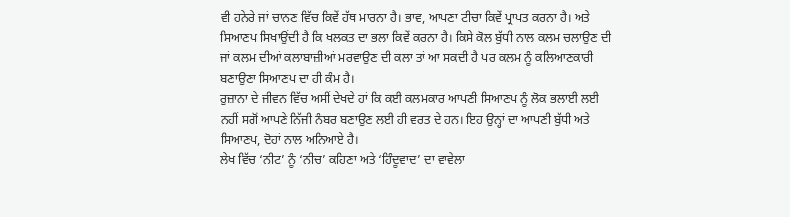ਵੀ ਹਨੇਰੇ ਜਾਂ ਚਾਨਣ ਵਿੱਚ ਕਿਵੇਂ ਹੱਥ ਮਾਰਨਾ ਹੈ। ਭਾਵ, ਆਪਣਾ ਟੀਚਾ ਕਿਵੇਂ ਪ੍ਰਾਪਤ ਕਰਨਾ ਹੈ। ਅਤੇ ਸਿਆਣਪ ਸਿਖਾਉਂਦੀ ਹੈ ਕਿ ਖਲਕਤ ਦਾ ਭਲਾ ਕਿਵੇਂ ਕਰਨਾ ਹੈ। ਕਿਸੇ ਕੋਲ ਬੁੱਧੀ ਨਾਲ ਕਲਮ ਚਲਾਉਣ ਦੀ ਜਾਂ ਕਲਮ ਦੀਆਂ ਕਲਾਬਾਜ਼ੀਆਂ ਮਰਵਾਉਣ ਦੀ ਕਲਾ ਤਾਂ ਆ ਸਕਦੀ ਹੈ ਪਰ ਕਲਮ ਨੂੰ ਕਲਿਆਣਕਾਰੀ ਬਣਾਉਣਾ ਸਿਆਣਪ ਦਾ ਹੀ ਕੰਮ ਹੈ।
ਰੁਜ਼ਾਨਾ ਦੇ ਜੀਵਨ ਵਿੱਚ ਅਸੀਂ ਦੇਖਦੇ ਹਾਂ ਕਿ ਕਈ ਕਲਮਕਾਰ ਆਪਣੀ ਸਿਆਣਪ ਨੂੰ ਲੋਕ ਭਲਾਈ ਲਈ ਨਹੀਂ ਸਗੋਂ ਆਪਣੇ ਨਿੱਜੀ ਨੰਬਰ ਬਣਾਉਣ ਲਈ ਹੀ ਵਰਤ ਦੇ ਹਨ। ਇਹ ਉਨ੍ਹਾਂ ਦਾ ਆਪਣੀ ਬੁੱਧੀ ਅਤੇ ਸਿਆਣਪ, ਦੋਹਾਂ ਨਾਲ ਅਨਿਆਏ ਹੈ।
ਲੇਖ ਵਿੱਚ ‘ਨੀਟ’ ਨੂੰ ‘ਨੀਚ’ ਕਹਿਣਾ ਅਤੇ ‘ਹਿੰਦੂਵਾਦ’ ਦਾ ਵਾਵੇਲਾ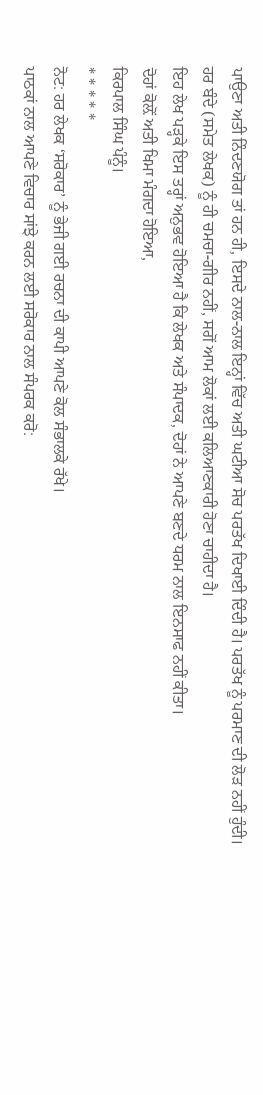ਪਾਉਣਾ ਅਤੀ ਨਿੰਦਣਯੋਗ ਤਾਂ ਹਨ ਹੀ, ਇਸਦੇ ਨਾਲ-ਨਾਲ ਇਨ੍ਹਾਂ ਵਿੱਚ ਅਤੀ ਘਟੀਆ ਸੋਚ ਪਰਤੱਖ ਦਿਖਾਈ ਦਿੰਦੀ ਹੈ। ਪਰਤੱਖ ਨੂੰ ਪਰਮਾਣ ਦੀ ਲੋੜ ਨਹੀਂ ਹੁੰਦੀ।
ਹਰ ਬੰਦੇ (ਸਮੇਤ ਲੇਖਕ) ਨੂੰ ਹੀ ਚਮਚਾ-ਗੀਰ ਨਹੀਂ, ਸਗੋਂ ਆਮ ਲੋਕਾਂ ਲਈ ਕਲਿਆਣਕਾਰੀ ਹੋਣਾ ਚਾਹੀਦਾ ਹੈ।
ਇਹ ਲੇਖ ਪੜ੍ਹਕੇ ਇਸ ਤਰ੍ਹਾਂ ਅਨੁਭਵ ਹੋਇਆ ਹੈ ਕਿ ਲੇਖਕ ਅਤੇ ਸੰਪਾਦਕ, ਦੋਹਾਂ ਨੇ ਆਪਣੇ ਬਣਦੇ ਧਰਮ ਨਾਲ ਇਨਸਾਫ ਨਹੀਂ ਕੀਤਾ।
ਦੋਹਾਂ ਕੋਲ਼ੋਂ ਅਤੀ ਖਿਮਾ ਮੰਗਦਾ ਹੋਇਆ,
ਕਿਰਪਾਲ ਸਿੰਘ ਪੰਨੂੰ।
* * * * *
ਨੋਟ: ਹਰ ਲੇਖਕ ‘ਸਰੋਕਾਰ’ ਨੂੰ ਭੇਜੀ ਗਈ ਰਚਨਾ ਦੀ ਕਾਪੀ ਆਪਣੇ ਕੋਲ ਸੰਭਾਲਕੇ ਰੱਖੇ।
ਪਾਠਕਾਂ ਨਾਲ ਆਪਣੇ ਵਿਚਾਰ ਸਾਂਝੇ ਕਰਨ ਲਈ ਸਰੋਕਾਰ ਨਾਲ ਸੰਪਰਕ ਕਰੋ: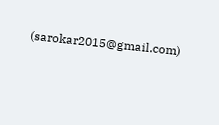(sarokar2015@gmail.com)